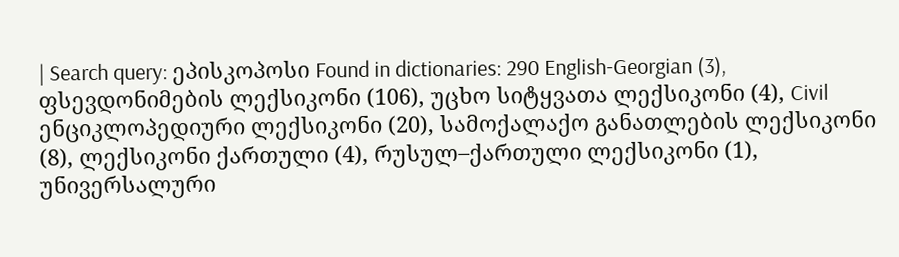| Search query: ეპისკოპოსი Found in dictionaries: 290 English-Georgian (3), ფსევდონიმების ლექსიკონი (106), უცხო სიტყვათა ლექსიკონი (4), Civil ენციკლოპედიური ლექსიკონი (20), სამოქალაქო განათლების ლექსიკონი (8), ლექსიკონი ქართული (4), რუსულ–ქართული ლექსიკონი (1), უნივერსალური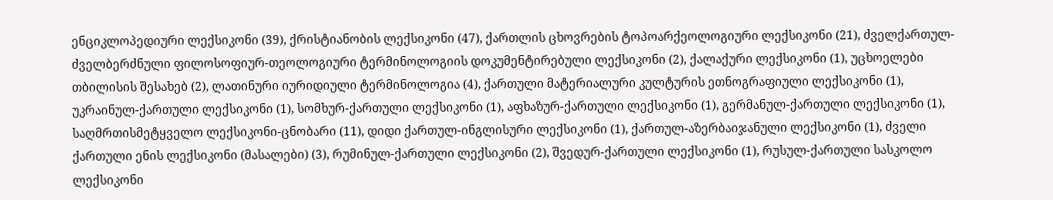ენციკლოპედიური ლექსიკონი (39), ქრისტიანობის ლექსიკონი (47), ქართლის ცხოვრების ტოპოარქეოლოგიური ლექსიკონი (21), ძველქართულ-ძველბერძნული ფილოსოფიურ-თეოლოგიური ტერმინოლოგიის დოკუმენტირებული ლექსიკონი (2), ქალაქური ლექსიკონი (1), უცხოელები თბილისის შესახებ (2), ლათინური იურიდიული ტერმინოლოგია (4), ქართული მატერიალური კულტურის ეთნოგრაფიული ლექსიკონი (1), უკრაინულ-ქართული ლექსიკონი (1), სომხურ-ქართული ლექსიკონი (1), აფხაზურ-ქართული ლექსიკონი (1), გერმანულ-ქართული ლექსიკონი (1), საღმრთისმეტყველო ლექსიკონი-ცნობარი (11), დიდი ქართულ-ინგლისური ლექსიკონი (1), ქართულ-აზერბაიჯანული ლექსიკონი (1), ძველი ქართული ენის ლექსიკონი (მასალები) (3), რუმინულ-ქართული ლექსიკონი (2), შვედურ-ქართული ლექსიკონი (1), რუსულ-ქართული სასკოლო ლექსიკონი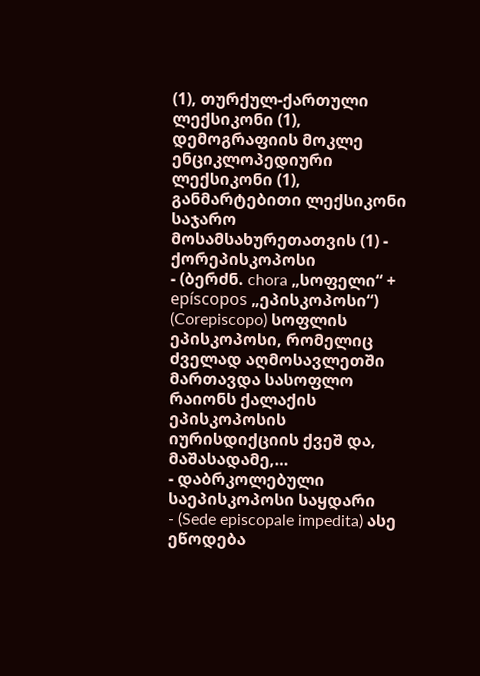(1), თურქულ-ქართული ლექსიკონი (1), დემოგრაფიის მოკლე ენციკლოპედიური ლექსიკონი (1), განმარტებითი ლექსიკონი საჯარო მოსამსახურეთათვის (1) - ქორეპისკოპოსი
- (ბერძნ. chora „სოფელი“ + epíscopos „ეპისკოპოსი“) (Corepiscopo) სოფლის ეპისკოპოსი, რომელიც ძველად აღმოსავლეთში მართავდა სასოფლო რაიონს ქალაქის ეპისკოპოსის იურისდიქციის ქვეშ და, მაშასადამე,…
- დაბრკოლებული საეპისკოპოსი საყდარი
- (Sede episcopale impedita) ასე ეწოდება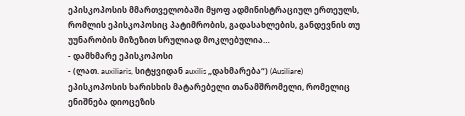ეპისკოპოსის მმართველობაში მყოფ ადმინისტრაციულ ერთეულს, რომლის ეპისკოპოსიც პატიმრობის, გადასახლების, განდევნის თუ უუნარობის მიზეზით სრულიად მოკლებულია…
- დამხმარე ეპისკოპოსი
- (ლათ. auxiliaris, სიტყვიდან auxilis „დახმარება“) (Ausiliare) ეპისკოპოსის ხარისხის მატარებელი თანამშრომელი, რომელიც ენიშნება დიოცეზის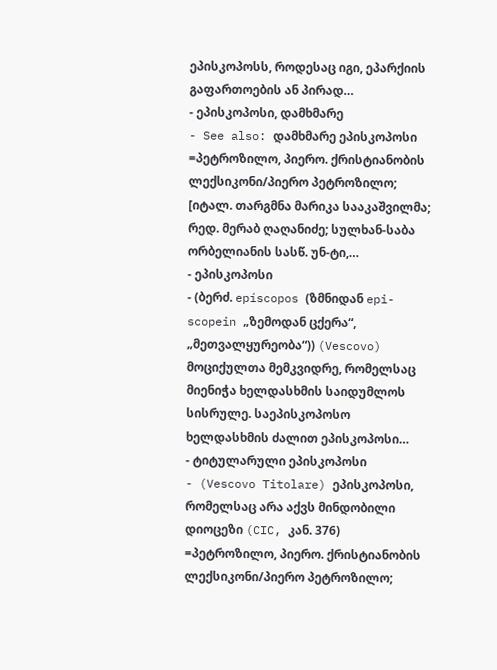ეპისკოპოსს, როდესაც იგი, ეპარქიის გაფართოების ან პირად…
- ეპისკოპოსი, დამხმარე
- See also: დამხმარე ეპისკოპოსი =პეტროზილო, პიერო. ქრისტიანობის ლექსიკონი/პიერო პეტროზილო; [იტალ. თარგმნა მარიკა სააკაშვილმა; რედ. მერაბ ღაღანიძე; სულხან-საბა ორბელიანის სასწ. უნ-ტი,…
- ეპისკოპოსი
- (ბერძ. epíscopos (ზმნიდან epi-scopein „ზემოდან ცქერა“, „მეთვალყურეობა“)) (Vescovo) მოციქულთა მემკვიდრე, რომელსაც მიენიჭა ხელდასხმის საიდუმლოს სისრულე. საეპისკოპოსო ხელდასხმის ძალით ეპისკოპოსი…
- ტიტულარული ეპისკოპოსი
- (Vescovo Titolare) ეპისკოპოსი, რომელსაც არა აქვს მინდობილი დიოცეზი (CIC, კან. 376) =პეტროზილო, პიერო. ქრისტიანობის ლექსიკონი/პიერო პეტროზილო;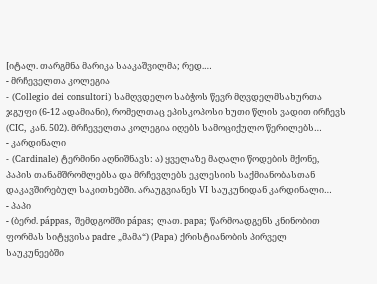[იტალ. თარგმნა მარიკა სააკაშვილმა; რედ.…
- მრჩეველთა კოლეგია
- (Collegio dei consultori) სამღვდელო საბჭოს წევრ მღვდელმსახურთა ჯგუფი (6-12 ადამიანი), რომელთაც ეპისკოპოსი ხუთი წლის ვადით ირჩევს (CIC, კან. 502). მრჩეველთა კოლეგია იღებს სამოციქულო წერილებს…
- კარდინალი
- (Cardinale) ტერმინი აღნიშნავს: ა) ყველაზე მაღალი წოდების მქონე, პაპის თანამშრომლებსა და მრჩევლებს ეკლესიის საქმიანობასთან დაკავშირებულ საკითხებში. არაუგვიანეს VI საუკუნიდან კარდინალი…
- პაპი
- (ბერძ. páppas, შემდგომში pápas; ლათ. papa; წარმოადგენს კნინობით ფორმას სიტყვისა padre „მამა“) (Papa) ქრისტიანობის პირველ საუკუნეებში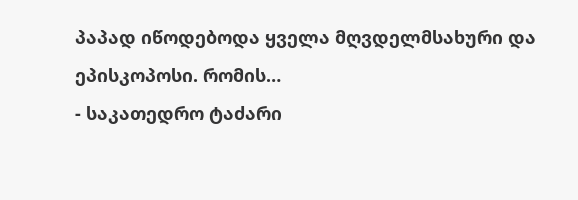პაპად იწოდებოდა ყველა მღვდელმსახური და ეპისკოპოსი. რომის…
- საკათედრო ტაძარი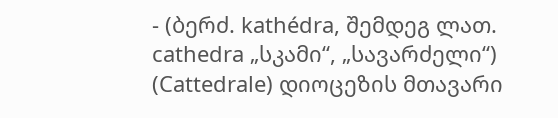- (ბერძ. kathédra, შემდეგ ლათ. cathedra „სკამი“, „სავარძელი“) (Cattedrale) დიოცეზის მთავარი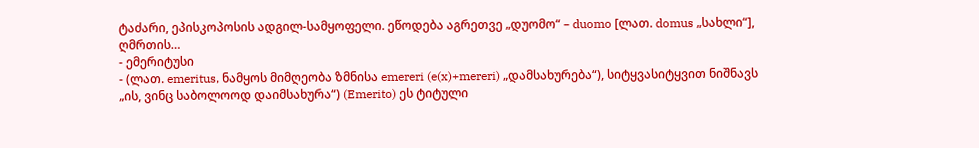ტაძარი, ეპისკოპოსის ადგილ-სამყოფელი. ეწოდება აგრეთვე „დუომო“ – duomo [ლათ. domus „სახლი“], ღმრთის…
- ემერიტუსი
- (ლათ. emeritus, ნამყოს მიმღეობა ზმნისა emereri (e(x)+mereri) „დამსახურება“), სიტყვასიტყვით ნიშნავს „ის, ვინც საბოლოოდ დაიმსახურა“) (Emerito) ეს ტიტული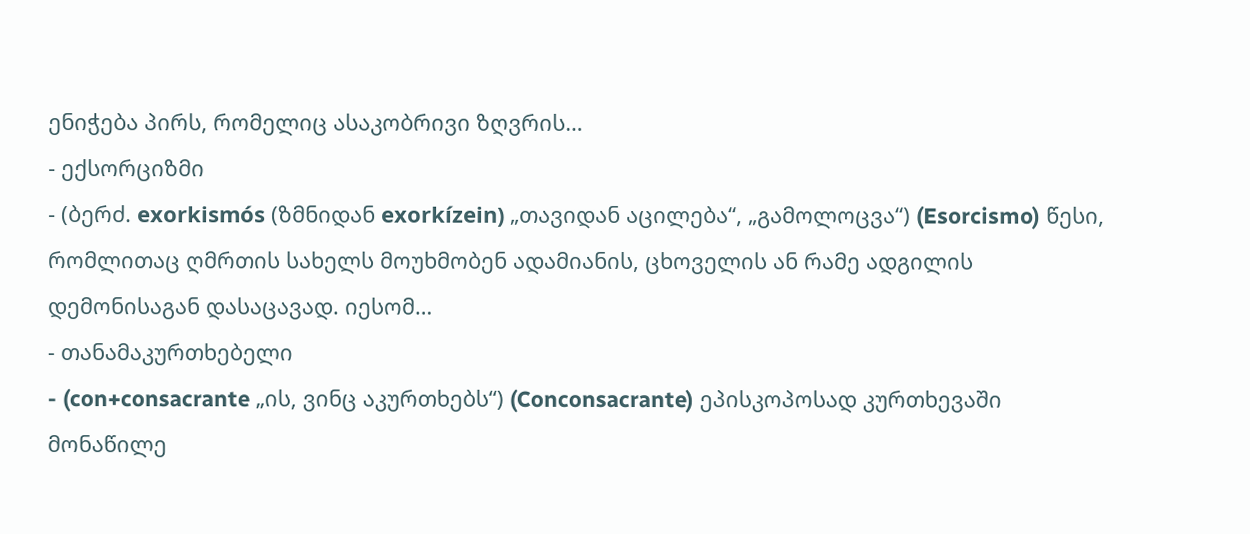ენიჭება პირს, რომელიც ასაკობრივი ზღვრის…
- ექსორციზმი
- (ბერძ. exorkismós (ზმნიდან exorkízein) „თავიდან აცილება“, „გამოლოცვა“) (Esorcismo) წესი, რომლითაც ღმრთის სახელს მოუხმობენ ადამიანის, ცხოველის ან რამე ადგილის დემონისაგან დასაცავად. იესომ…
- თანამაკურთხებელი
- (con+consacrante „ის, ვინც აკურთხებს“) (Conconsacrante) ეპისკოპოსად კურთხევაში მონაწილე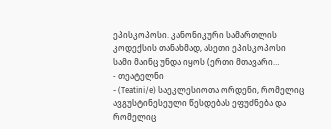ეპისკოპოსი. კანონიკური სამართლის კოდექსის თანახმად, ასეთი ეპისკოპოსი სამი მაინც უნდა იყოს (ერთი მთავარი…
- თეატელნი
- (Teatini/e) საეკლესიოთა ორდენი, რომელიც ავგუსტინესეული წესდებას ეფუძნება და რომელიც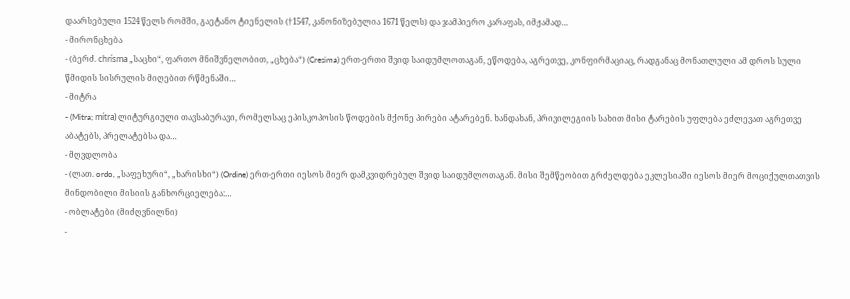დაარსებული 1524 წელს რომში, გაეტანო ტიენელის (†1547, კანონიზებულია 1671 წელს) და ჯამპიერო კარაფას, იმჟამად…
- მირონცხება
- (ბერძ. chrísma „საცხი“, ფართო მნიშვნელობით, „ცხება“) (Cresima) ერთ-ერთი შვიდ საიდუმლოთაგან, ეწოდება, აგრეთვე, კონფირმაციაც, რადგანაც მონათლული ამ დროს სული წმიდის სისრულის მიღებით რწმენაში…
- მიტრა
- (Mitra; mítra) ლიტურგიული თავსაბურავი, რომელსაც ეპისკოპოსის წოდების მქონე პირები ატარებენ. ხანდახან, პრივილეგიის სახით მისი ტარების უფლება ეძლევათ აგრეთვე აბატებს, პრელატებსა და…
- მღვდლობა
- (ლათ. ordo, „საფეხური“, „ხარისხი“) (Ordine) ერთ-ერთი იესოს მიერ დამკვიდრებულ შვიდ საიდუმლოთაგან. მისი შემწეობით გრძელდება ეკლესიაში იესოს მიერ მოციქულთათვის მინდობილი მისიის განხორციელება:…
- ობლატები (მიძღვნილნი)
-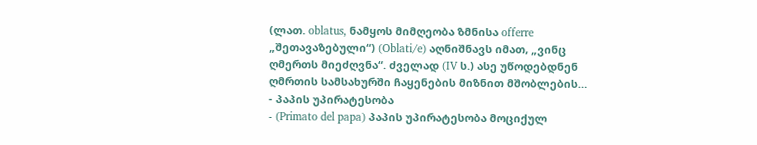(ლათ. oblatus, ნამყოს მიმღეობა ზმნისა offerre „შეთავაზებული“) (Oblati/e) აღნიშნავს იმათ, „ვინც ღმერთს მიეძღვნა“. ძველად (IV ს.) ასე უწოდებდნენ ღმრთის სამსახურში ჩაყენების მიზნით მშობლების…
- პაპის უპირატესობა
- (Primato del papa) პაპის უპირატესობა მოციქულ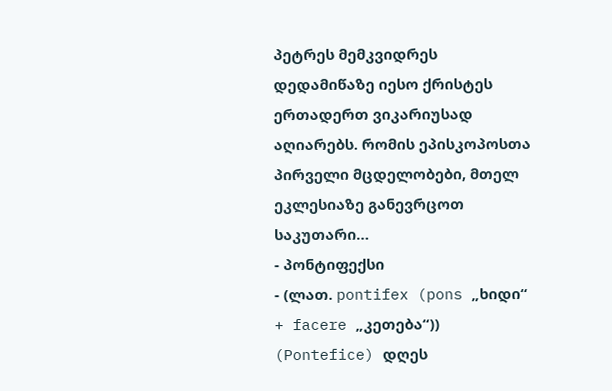პეტრეს მემკვიდრეს დედამიწაზე იესო ქრისტეს ერთადერთ ვიკარიუსად აღიარებს. რომის ეპისკოპოსთა პირველი მცდელობები, მთელ ეკლესიაზე განევრცოთ საკუთარი…
- პონტიფექსი
- (ლათ. pontifex (pons „ხიდი“ + facere „კეთება“)) (Pontefice) დღეს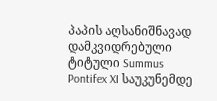პაპის აღსანიშნავად დამკვიდრებული ტიტული Summus Pontifex XI საუკუნემდე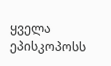ყველა ეპისკოპოსს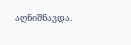აღნიშნავდა.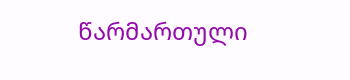წარმართული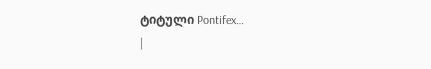ტიტული Pontifex…
|